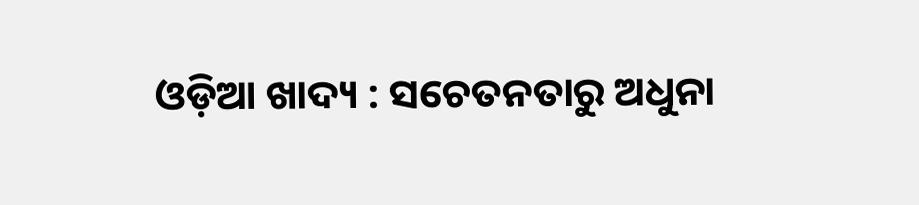ଓଡ଼ିଆ ଖାଦ୍ୟ : ସଚେତନତାରୁ ଅଧୁନା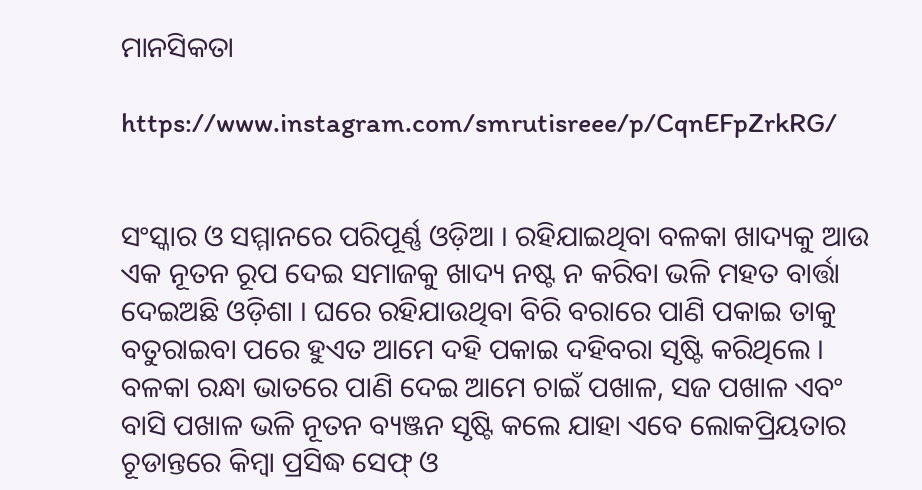ମାନସିକତା

https://www.instagram.com/smrutisreee/p/CqnEFpZrkRG/


ସଂସ୍କାର ଓ ସମ୍ମାନରେ ପରିପୂର୍ଣ୍ଣ ଓଡ଼ିଆ । ରହିଯାଇଥିବା ବଳକା ଖାଦ୍ୟକୁ ଆଉ ଏକ ନୂତନ ରୂପ ଦେଇ ସମାଜକୁ ଖାଦ୍ୟ ନଷ୍ଟ ନ କରିବା ଭଳି ମହତ ବାର୍ତ୍ତା ଦେଇଅଛି ଓଡ଼ିଶା । ଘରେ ରହିଯାଉଥିବା ବିରି ବରାରେ ପାଣି ପକାଇ ତାକୁ ବତୁରାଇବା ପରେ ହୁଏତ ଆମେ ଦହି ପକାଇ ଦହିବରା ସୃଷ୍ଟି କରିଥିଲେ । ବଳକା ରନ୍ଧା ଭାତରେ ପାଣି ଦେଇ ଆମେ ଚାଇଁ ପଖାଳ, ସଜ ପଖାଳ ଏବଂ ବାସି ପଖାଳ ଭଳି ନୂତନ ବ୍ୟଞ୍ଜନ ସୃଷ୍ଟି କଲେ ଯାହା ଏବେ ଲୋକପ୍ରିୟତାର ଚୂଡାନ୍ତରେ କିମ୍ବା ପ୍ରସିଦ୍ଧ ସେଫ୍ ଓ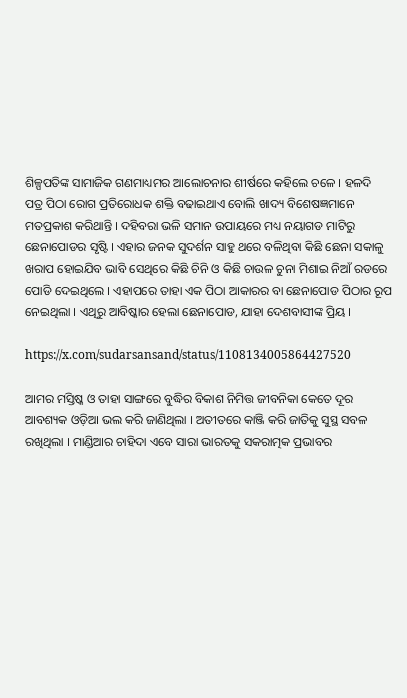ଶିଳ୍ପପତିଙ୍କ ସାମାଜିକ ଗଣମାଧ୍ୟମର ଆଲୋଚନାର ଶୀର୍ଷରେ କହିଲେ ଚଳେ । ହଳଦି ପତ୍ର ପିଠା ରୋଗ ପ୍ରତିରୋଧକ ଶକ୍ତି ବଢାଇଥାଏ ବୋଲି ଖାଦ୍ୟ ବିଶେଷଜ୍ଞମାନେ ମତପ୍ରକାଶ କରିଥାନ୍ତି । ଦହିବରା ଭଳି ସମାନ ଉପାୟରେ ମଧ୍ୟ ନୟାଗଡ ମାଟିରୁ ଛେନାପୋଡର ସୃଷ୍ଟି । ଏହାର ଜନକ ସୁଦର୍ଶନ ସାହୁ ଥରେ ବଳିଥିବା କିଛି ଛେନା ସକାଳୁ ଖରାପ ହୋଇଯିବ ଭାବି ସେଥିରେ କିଛି ଚିନି ଓ କିଛି ଚାଉଳ ଚୁନା ମିଶାଇ ନିଆଁ ରଡରେ ପୋଡି ଦେଇଥିଲେ । ଏହାପରେ ତାହା ଏକ ପିଠା ଆକାରର ବା ଛେନାପୋଡ ପିଠାର ରୂପ ନେଇଥିଲା । ଏଥିରୁ ଆବିଷ୍କାର ହେଲା ଛେନାପୋଡ, ଯାହା ଦେଶବାସୀଙ୍କ ପ୍ରିୟ ।

https://x.com/sudarsansand/status/1108134005864427520

ଆମର ମସ୍ତିଷ୍କ ଓ ତାହା ସାଙ୍ଗରେ ବୁଦ୍ଧିର ବିକାଶ ନିମିତ୍ତ ଜୀବନିକା କେତେ ଦୂର ଆବଶ୍ୟକ ଓଡ଼ିଆ ଭଲ କରି ଜାଣିଥିଲା । ଅତୀତରେ କାଞ୍ଜି କରି ଜାତିକୁ ସୁସ୍ଥ ସବଳ ରଖିଥିଲା । ମାଣ୍ଡିଆର ଚାହିଦା ଏବେ ସାରା ଭାରତକୁ ସକରାତ୍ମକ ପ୍ରଭାବର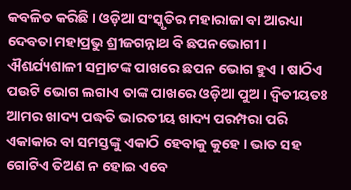କବଳିତ କରିଛି । ଓଡ଼ିଆ ସଂସ୍କୃତିର ମହାରାଜା ବା ଆରଧ୍ୟା ଦେବତା ମହାପ୍ରଭୁ ଶ୍ରୀଜଗନ୍ନାଥ ବି ଛପନଭୋଗୀ । ଐଶର୍ଯ୍ୟଶାଳୀ ସମ୍ରାଟଙ୍କ ପାଖରେ ଛପନ ଭୋଗ ହୁଏ । ଷାଠିଏ ପଉଟି ଭୋଗ ଲଗାଏ ତାଙ୍କ ପାଖରେ ଓଡ଼ିଆ ପୁଅ । ଦ୍ୱିତୀୟତଃ ଆମର ଖାଦ୍ୟ ପଦ୍ଧତି ଭାରତୀୟ ଖାଦ୍ୟ ପରମ୍ପରା ପରି ଏକାକାର ବା ସମସ୍ତଙ୍କୁ ଏକାଠି ହେବାକୁ କୁହେ । ଭାତ ସହ ଗୋଟିଏ ତିଅଣ ନ ହୋଇ ଏବେ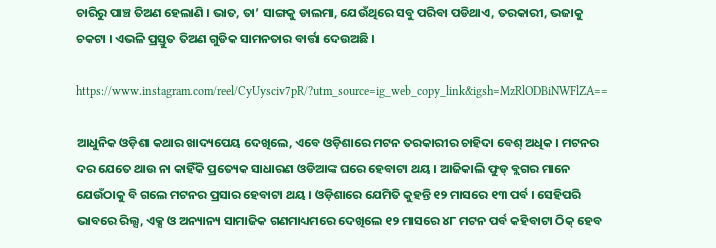ଚାରିରୁ ପାଞ୍ଚ ତିଅଣ ହେଲାଣି । ଭାତ, ତା’ ସାଙ୍ଗକୁ ଡାଲମା, ଯେଉଁଥିରେ ସବୁ ପରିବା ପଡିଥାଏ, ତରକାରୀ, ଭଜାକୁ ଚକଟା । ଏଭଳି ପ୍ରସ୍ତୁତ ତିଅଣ ଗୁଡିକ ସାମନତାର ବାର୍ତ୍ତା ଦେଉଅଛି ।

https://www.instagram.com/reel/CyUysciv7pR/?utm_source=ig_web_copy_link&igsh=MzRlODBiNWFlZA==

ଆଧୁନିକ ଓଡ଼ିଶା କଥାର ଖାଦ୍ୟପେୟ ଦେଖିଲେ, ଏବେ ଓଡ଼ିଶାରେ ମଟନ ତରକାରୀର ଚାହିଦା ବେଶ୍ ଅଧିକ । ମଟନର ଦର ଯେତେ ଥାଉ ନା କାହିଁକି ପ୍ରତ୍ୟେକ ସାଧାରଣ ଓଡିଆଙ୍କ ଘରେ ହେବାଟା ଥୟ । ଆଜିକାଲି ଫୁଡ୍ ବ୍ଲଗର ମାନେ ଯେଉଁଠାକୁ ବି ଗଲେ ମଟନର ପ୍ରସାର ହେବାଟା ଥୟ । ଓଡ଼ିଶାରେ ଯେମିତି କୁହନ୍ତି ୧୨ ମାସରେ ୧୩ ପର୍ବ । ସେହିପରି ଭାବରେ ରିଲ୍ସ, ଏକ୍ସ ଓ ଅନ୍ୟାନ୍ୟ ସାମାଜିକ ଗଣମାଧ୍ୟମରେ ଦେଖିଲେ ୧୨ ମାସରେ ୪୮ ମଟନ ପର୍ବ କହିବାଟା ଠିକ୍ ହେବ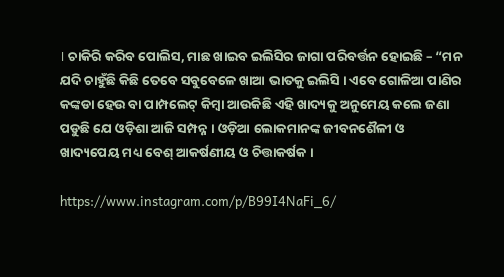। ଚାକିରି କରିବ ପୋଲିସ, ମାଛ ଖାଇବ ଇଲିସିର ଜାଗା ପରିବର୍ତ୍ତନ ହୋଇଛି – “ମନ ଯଦି ଚାହୁଁଛି କିଛି ତେବେ ସବୁବେଳେ ଖାଆ ଭାତକୁ ଇଲିସି । ଏବେ ଗୋଳିଆ ପାଣିର କଙ୍କଡା ହେଉ ବା ପାମ୍ପଲେଟ୍ କିମ୍ବା ଆଉକିଛି ଏହି ଖାଦ୍ୟକୁ ଅନୁମେୟ କଲେ ଜଣା ପଡୁଛି ଯେ ଓଡ଼ିଶା ଆଜି ସମ୍ପନ୍ନ । ଓଡ଼ିଆ ଲୋକମାନଙ୍କ ଜୀବନଶୈଳୀ ଓ ଖାଦ୍ୟପେୟ ମଧ୍ୟ ବେଶ୍ ଆକର୍ଷଣୀୟ ଓ ଚିତ୍ତାକର୍ଷକ ।

https://www.instagram.com/p/B99I4NaFi_6/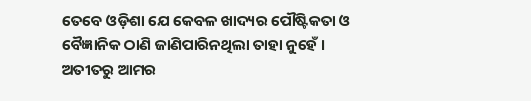ତେବେ ଓଡ଼ିଶା ଯେ କେବଳ ଖାଦ୍ୟର ପୌଷ୍ଟିକତା ଓ ବୈଜ୍ଞାନିକ ଠାଣି ଜାଣିପାରିନଥିଲା ତାହା ନୁହେଁ । ଅତୀତରୁ ଆମର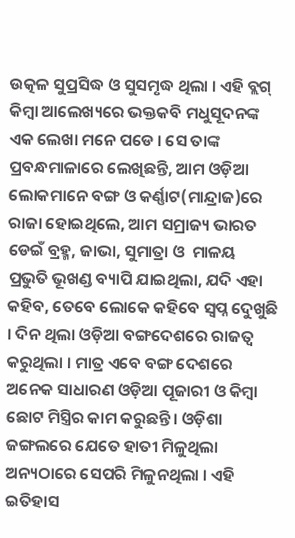ଉତ୍କଳ ସୁପ୍ରସିଦ୍ଧ ଓ ସୁସମୃଦ୍ଧ ଥିଲା । ଏହି ବ୍ଲଗ୍ କିମ୍ବା ଆଲେଖ୍ୟରେ ଭକ୍ତକବି ମଧୁସୂଦନଙ୍କ ଏକ ଲେଖା ମନେ ପଡେ । ସେ ତାଙ୍କ ପ୍ରବନ୍ଧମାଳାରେ ଲେଖିଛନ୍ତି, ଆମ ଓଡ଼ିଆ ଲୋକମାନେ ବଙ୍ଗ ଓ କର୍ଣ୍ଣାଟ(ମାନ୍ଦ୍ରାଜ)ରେ ରାଜା ହୋଇଥିଲେ, ଆମ ସମ୍ରାଜ୍ୟ ଭାରତ ଡେଇଁ ବ୍ରହ୍ମ, ଜାଭା, ସୁମାତ୍ରା ଓ  ମାଳୟ ପ୍ରଭୁତି ଭୂଖଣ୍ଡ ବ୍ୟାପି ଯାଇଥିଲା, ଯଦି ଏହା କହିବ, ତେବେ ଲୋକେ କହିବେ ସ୍ୱପ୍ନ ଦେୁଖୁଛି । ଦିନ ଥିଲା ଓଡ଼ିଆ ବଙ୍ଗଦେଶରେ ରାଜତ୍ୱ କରୁଥିଲା । ମାତ୍ର ଏବେ ବଙ୍ଗ ଦେଶରେ ଅନେକ ସାଧାରଣ ଓଡ଼ିଆ ପୂଜାରୀ ଓ କିମ୍ବା ଛୋଟ ମିସ୍ତ୍ରିର କାମ କରୁଛନ୍ତି। ଓଡ଼ିଶା ଜଙ୍ଗଲରେ ଯେତେ ହାତୀ ମିଳୁଥିଲା ଅନ୍ୟଠାରେ ସେପରି ମିଳୁନଥିଲା । ଏହି ଇତିହାସ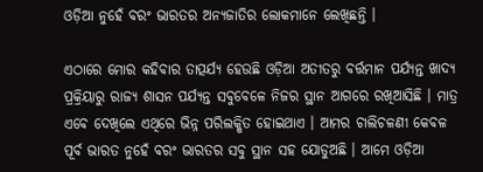ଓଡ଼ିଆ ନୁହେଁ ବରଂ ଭାରତର ଅନ୍ୟଜାତିର ଲୋକମାନେ ଲେଖିଛନ୍ତି ।

ଏଠାରେ ମୋର କହିବାର ତାତ୍ପର୍ଯ୍ୟ ହେଉଛି ଓଡ଼ିଆ ଅତୀତରୁ ବର୍ତ୍ତମାନ ପର୍ଯ୍ୟନ୍ତ ଖାଦ୍ୟ ପ୍ରକ୍ରିୟାରୁ ରାଜ୍ୟ ଶାସନ ପର୍ଯ୍ୟନ୍ତ ସବୁବେଳେ ନିଜର ସ୍ଥାନ ଆଗରେ ରଖିଆସିଛି । ମାତ୍ର ଏବେ ଦେଖିଲେ ଏଥିରେ ଭିନ୍ନ ପରିଲକ୍ଷିତ ହୋଇଥାଏ । ଆମର ଚାଲିଚଳଣୀ କେବଳ ପୂର୍ବ ଭାରତ ନୁହେଁ ବରଂ ଭାରତର ସବୁ ସ୍ଥାନ ସହ ଯୋଡୁଅଛି । ଆମେ ଓଡ଼ିଆ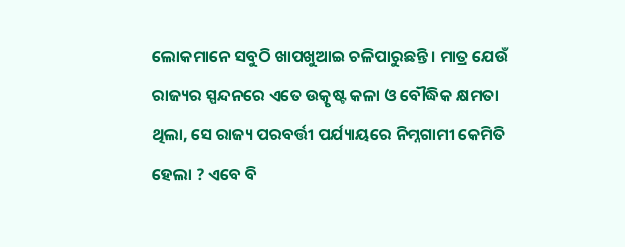ଲୋକମାନେ ସବୁଠି ଖାପଖୁଆଇ ଚଳିପାରୁଛନ୍ତି । ମାତ୍ର ଯେଉଁ ରାଜ୍ୟର ସ୍ପନ୍ଦନରେ ଏତେ ଉତ୍କୃଷ୍ଟ କଳା ଓ ବୌଦ୍ଧିକ କ୍ଷମତା ଥିଲା, ସେ ରାଜ୍ୟ ପରବର୍ତ୍ତୀ ପର୍ଯ୍ୟାୟରେ ନିମ୍ନଗାମୀ କେମିତି ହେଲା ? ଏବେ ବି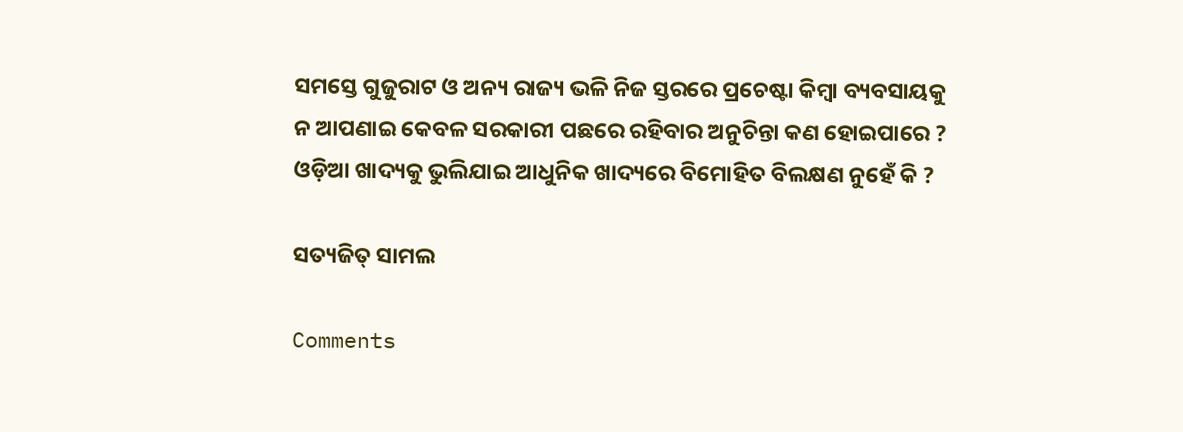ସମସ୍ତେ ଗୁଜୁରାଟ ଓ ଅନ୍ୟ ରାଜ୍ୟ ଭଳି ନିଜ ସ୍ତରରେ ପ୍ରଚେଷ୍ଟା କିମ୍ବା ବ୍ୟବସାୟକୁ ନ ଆପଣାଇ କେବଳ ସରକାରୀ ପଛରେ ରହିବାର ଅନୁଚିନ୍ତା କଣ ହୋଇପାରେ ? ଓଡ଼ିଆ ଖାଦ୍ୟକୁ ଭୁଲିଯାଇ ଆଧୁନିକ ଖାଦ୍ୟରେ ବିମୋହିତ ବିଲକ୍ଷଣ ନୁହେଁ କି ?

ସତ୍ୟଜିତ୍ ସାମଲ

Comments